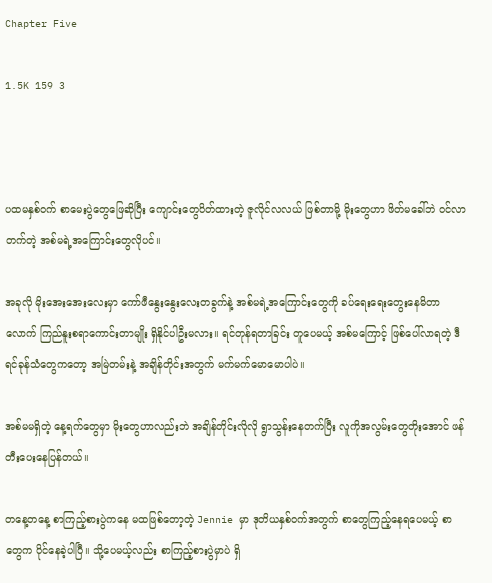Chapter Five

1.5K 159 3



ပထမနှစ်ဝက် စာမေးပွဲတွေဖြေဆိုပြီး ကျောင်းတွေပိတ်ထားတဲ့ ဇူလိုင်လလယ် ဖြစ်တာမို့ မိုးတွေဟာ ဖိတ်မခေါ်ဘဲ ဝင်လာတက်တဲ့ အစ်မရဲ့အကြောင်းတွေလိုပင်။

အခုလို မိုးအေးအေးလေးမှာ ကော်ဖီနွေးနွေးလေးတခွက်နဲ့ အစ်မရဲ့အကြောင်းတွေကို ခပ်ရေးရေးတွေးနေမိတာလောက် ကြည်နူးစရာကောင်းတာမျိုး ရှိနိုင်ပါဦးမလား။ ရင်တုန်ရတာခြင်း တူပေမယ့် အစ်မကြောင့် ဖြစ်ပေါ်လာရတဲ့ ဒီရင်ခုန်သံတွေကတော့ အမြဲတမ်းနဲ့ အချိန်တိုင်းအတွက် မက်မက်မောမောပါပဲ။

အစ်မမရှိတဲ့ နေ့ရက်တွေမှာ မိုးတွေဟာလည်းဘဲ အချိန်တိုင်းလိုလို ရွာသွန်းနေတက်ပြီး လူကိုအလွမ်းတွေတိုးအောင် ဖန်တီးပေးနေပြန်တယ်။

တနေ့တနေ့ စာကြည့်စားပွဲကနေ မထဖြစ်တော့တဲ့ Jennie မှာ ဒုတိယနှစ်ဝက်အတွက် စာတွေကြည့်နေရပေမယ့် စာတွေက ပိုင်နေခဲ့ပါပြီ။ သို့ပေမယ့်လည်း စာကြည့်စားပွဲမှာပဲ ရှိ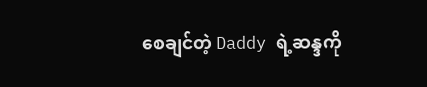စေချင်တဲ့ Daddy ရဲ့ဆန္ဒကို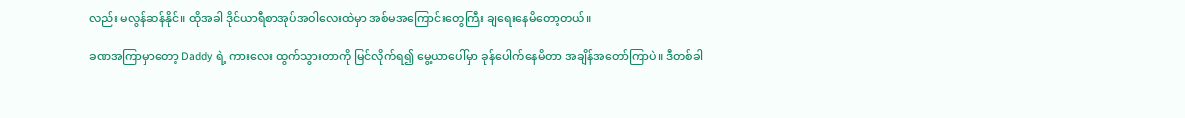လည်း မလွန်ဆန်နိုင်။ ထိုအခါ ဒိုင်ယာရီစာအုပ်အဝါလေးထဲမှာ အစ်မအကြောင်းတွေကြီး ချရေးနေမိတော့တယ်။

ခဏအကြာမှာတော့ Daddy ရဲ့ ကားလေး ထွက်သွားတာကို မြင်လိုက်ရ၍ မွေ့ယာပေါ်မှာ ခုန်ပေါက်နေမိတာ အချိန်အတော်ကြာပဲ။ ဒီတစ်ခါ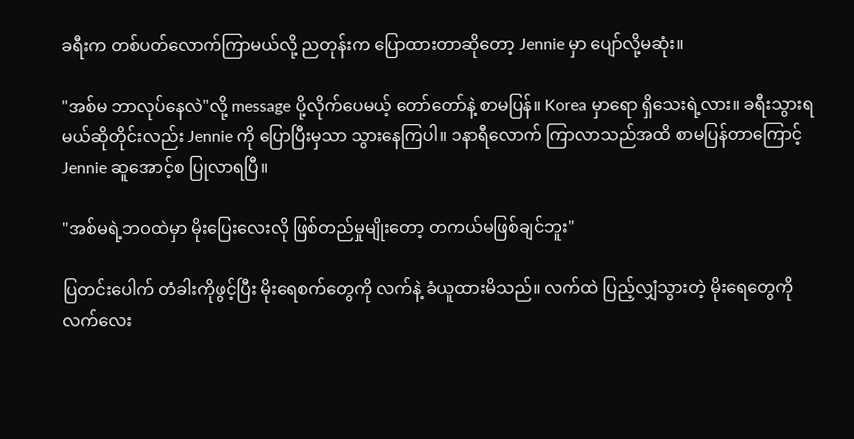ခရီးက တစ်ပတ်လောက်ကြာမယ်လို့ ညတုန်းက ပြောထားတာဆိုတော့ Jennie မှာ ပျော်လို့မဆုံး။

"အစ်မ ဘာလုပ်နေလဲ"လို့ message ပို့လိုက်ပေမယ့် တော်တော်နဲ့ စာမပြန်။ Korea မှာရော ရှိသေးရဲ့လား။ ခရီးသွားရမယ်ဆိုတိုင်းလည်း Jennie ကို ပြောပြီးမှသာ သွားနေကြပါ။ ၁နာရီလောက် ကြာလာသည်အထိ စာမပြန်တာကြောင့် Jennie ဆူအောင့်စ ပြုလာရပြီ။

"အစ်မရဲ့ဘဝထဲမှာ မိုးပြေးလေးလို ဖြစ်တည်မှုမျိုးတော့ တကယ်မဖြစ်ချင်ဘူး"

ပြတင်းပေါက် တံခါးကိုဖွင့်ပြီး မိုးရေစက်တွေကို လက်နဲ့ ခံယူထားမိသည်။ လက်ထဲ ပြည့်လျှံသွားတဲ့ မိုးရေတွေကို လက်လေး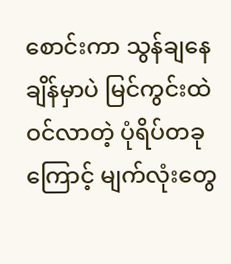စောင်းကာ သွန်ချနေချိန်မှာပဲ မြင်ကွင်းထဲ ဝင်လာတဲ့ ပုံရိပ်တခုကြောင့် မျက်လုံးတွေ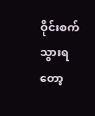ဝိုင်းစက်သွားရတော့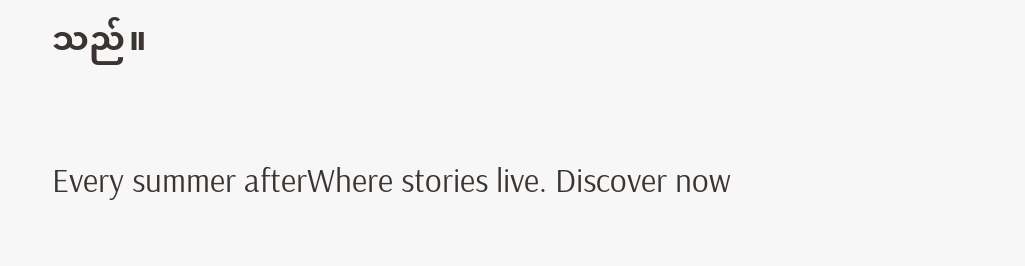သည်။

Every summer afterWhere stories live. Discover now